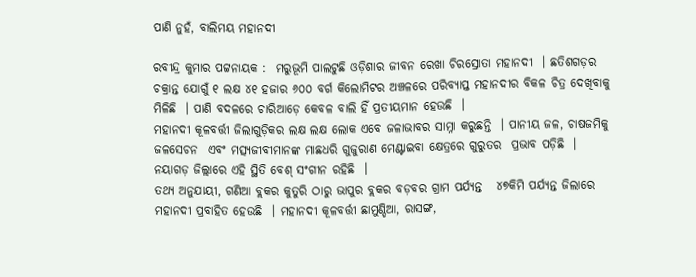ପାଣି ନୁହଁ, ବାଲିମୟ ମହାନଦୀ

ରବୀନ୍ଦ୍ର କୁମାର ପଟ୍ଟନାୟକ :  ମରୁଭୂମି ପାଲଟୁଛି ଓଡ଼ିଶାର ଜୀବନ ରେଖା ଚିରସ୍ରୋତା ମହାନଦୀ  । ଛତିଶଗଡ଼ର ଚକ୍ରାନ୍ତ ଯୋଗୁଁ ୧ ଲକ୍ଷ ୪୧ ହଜାର ୬୦୦ ବର୍ଗ କିଲୋମିଟର ଅଞ୍ଚଳରେ ପରିବ୍ୟାପ୍ତ ମହାନଦୀର ବିକଳ ଚିତ୍ର ଦେଖିବାକୁ ମିଳିଛି  । ପାଣି ବଦଳରେ ଚାରିଆଡ଼େ କେବଳ ବାଲି ହିଁ ପ୍ରତୀୟମାନ ହେଉଛି  ।
ମହାନଦୀ କୂଳବର୍ତ୍ତୀ ଜିଲାଗୁଡ଼ିକର ଲକ୍ଷ ଲକ୍ଷ ଲୋକ ଏବେ ଜଳାଭାବର ସାମ୍ନା କରୁଛନ୍ତି  । ପାନୀୟ ଜଳ, ଚାଷଜମିକୁ ଜଳସେଚନ  ଏବଂ ମତ୍ସ୍ୟଜୀବୀମାନଙ୍କ ମାଛଧରି ଗୁଜୁରାଣ ମେଣ୍ଟାଇବା କ୍ଷେତ୍ରରେ ଗୁରୁତର  ପ୍ରଭାବ ପଡ଼ିଛି  । ନୟାଗଡ଼ ଜିଲ୍ଲାରେ ଏହି ସ୍ଥିତି ବେଶ୍ ସଂଗୀନ ରହିଛି  ।
ତଥ୍ୟ ଅନୁଯାୟୀ, ଗଣିଆ ବ୍ଲକର କୁତୁରି ଠାରୁ ଭାପୁର ବ୍ଲକର ବଡ଼ବର ଗ୍ରାମ ପର୍ଯ୍ୟନ୍ତ   ୪୭କିମି ପର୍ଯ୍ୟନ୍ତ ଜିଲାରେ ମହାନଦୀ ପ୍ରବାହିତ ହେଉଛି  । ମହାନଦୀ କୂଳବର୍ତ୍ତୀ ଛାମୁଣ୍ଡିଆ, ରାସଙ୍ଗ,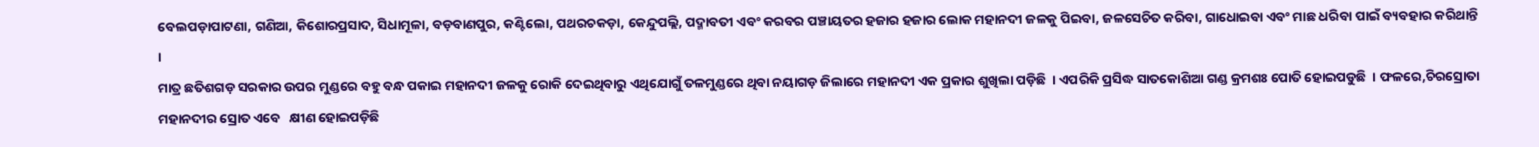ବେଲପଡ଼ାପାଟଣା, ଗଣିଆ, କିଶୋରପ୍ରସାଦ, ସିଧାମୂଳା, ବଡ଼ବାଣପୁର, କଣ୍ଟିଲୋ, ପଥରଚକଡ଼ା, କେନ୍ଦୁପଲ୍ଲି, ପଦ୍ମାବତୀ ଏବଂ କରବର ପଞ୍ଚାୟତର ହଜାର ହଜାର ଲୋକ ମହାନଦୀ ଜଳକୁ ପିଇବା, ଜଳସେଚିତ କରିବା, ଗାଧୋଇବା ଏବଂ ମାଛ ଧରିବା ପାଇଁ ବ୍ୟବହାର କରିଥାନ୍ତି  ।
ମାତ୍ର ଛତିଶଗଡ଼ ସରକାର ଉପର ମୁଣ୍ଡରେ ବହୁ ବନ୍ଧ ପକାଇ ମହାନଦୀ ଜଳକୁ ରୋକି ଦେଇଥିବାରୁ ଏଥିଯୋଗୁଁ ତଳମୁଣ୍ଡରେ ଥିବା ନୟାଗଡ଼ ଜିଲାରେ ମହାନଦୀ ଏକ ପ୍ରକାର ଶୁଖିଲା ପଡ଼ିଛି  । ଏପରିକି ପ୍ରସିଦ୍ଧ ସାତକୋଶିଆ ଗଣ୍ଡ କ୍ରମଶଃ ପୋତି ହୋଇପଡୁଛି  । ଫଳରେ,ଚିରସ୍ରୋତା ମହାନଦୀର ସ୍ରୋତ ଏବେ   କ୍ଷୀଣ ହୋଇପଡ଼ିଛି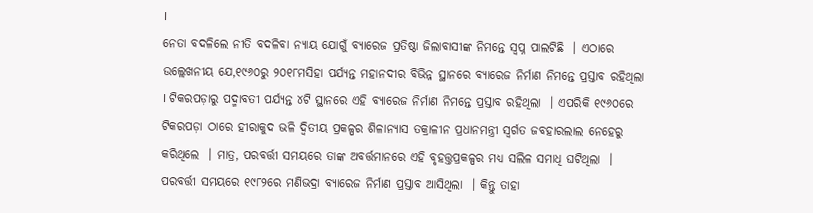।
ନେତା ବଦଳିଲେ ନୀତି ବଦଳିବା ନ୍ୟାୟ ଯୋଗୁଁ ବ୍ୟାରେଜ ପ୍ରତିଷ୍ଠା ଜିଲାବାସୀଙ୍କ ନିମନ୍ତେ ସ୍ୱପ୍ନ ପାଲଟିଛି  । ଏଠାରେ ଉଲ୍ଲେଖନୀୟ ଯେ,୧୯୬୦ରୁ ୨୦୧୮ମସିହା ପର୍ଯ୍ୟନ୍ତ ମହାନଦୀର ବିଭିନ୍ନ ସ୍ଥାନରେ ବ୍ୟାରେଜ ନିର୍ମାଣ ନିମନ୍ତେ ପ୍ରସ୍ତାବ ରହିଥିଲା  । ଟିକରପଡ଼ାରୁ ପଦ୍ମାବତୀ ପର୍ଯ୍ୟନ୍ତ ୪ଟି ସ୍ଥାନରେ ଏହି ବ୍ୟାରେଜ ନିର୍ମାଣ ନିମନ୍ତେ ପ୍ରସ୍ତାବ ରହିଥିଲା  । ଏପରିକି ୧୯୬୦ରେ ଟିକରପଡ଼ା ଠାରେ ହୀରାକୁଦ ଭଳି ଦ୍ୱିତୀୟ ପ୍ରକଳ୍ପର ଶିଳାନ୍ୟାସ ତକ୍ରାଳୀନ ପ୍ରଧାନମନ୍ତ୍ରୀ ସ୍ୱର୍ଗତ ଜବହାରଲାଲ ନେହେରୁ କରିଥିଲେ  । ମାତ୍ର, ପରବର୍ତ୍ତୀ ସମୟରେ ତାଙ୍କ ଅବର୍ତ୍ତମାନରେ ଏହି ବୃହତ୍ତ୍ତପ୍ରକଳ୍ପର ମଧ୍ୟ ସଲିଳ ସମାଧି ଘଟିଥିଲା  । ପରବର୍ତ୍ତୀ ସମୟରେ ୧୯୮୨ରେ ମଣିଭଦ୍ରା ବ୍ୟାରେଜ ନିର୍ମାଣ ପ୍ରସ୍ତାବ ଆସିଥିଲା  । କିନ୍ତୁ ତାହା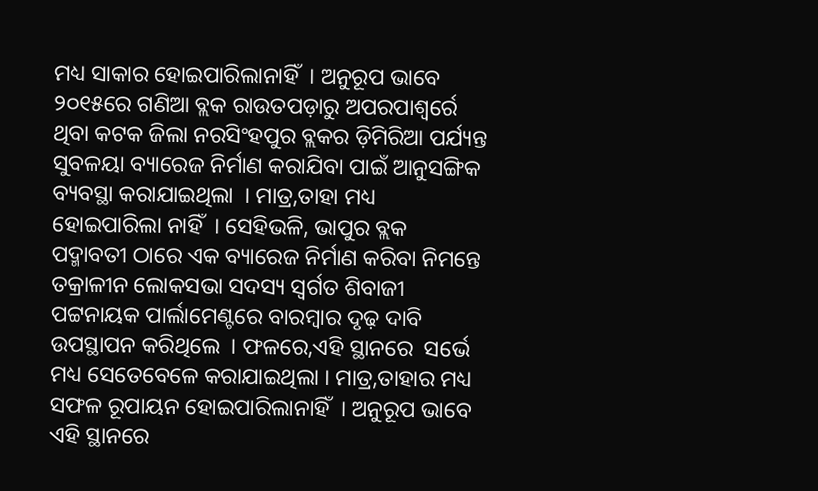ମଧ୍ୟ ସାକାର ହୋଇପାରିଲାନାହିଁ  । ଅନୁରୂପ ଭାବେ ୨୦୧୫ରେ ଗଣିଆ ବ୍ଲକ ରାଉତପଡ଼ାରୁ ଅପରପାଶ୍ୱର୍ରେ ଥିବା କଟକ ଜିଲା ନରସିଂହପୁର ବ୍ଲକର ଡ଼ିମିରିଆ ପର୍ଯ୍ୟନ୍ତ ସୁବଳୟା ବ୍ୟାରେଜ ନିର୍ମାଣ କରାଯିବା ପାଇଁ ଆନୁସଙ୍ଗିକ ବ୍ୟବସ୍ଥା କରାଯାଇଥିଲା  । ମାତ୍ର,ତାହା ମଧ୍ୟ ହୋଇପାରିଲା ନାହିଁ  । ସେହିଭଳି, ଭାପୁର ବ୍ଲକ ପଦ୍ମାବତୀ ଠାରେ ଏକ ବ୍ୟାରେଜ ନିର୍ମାଣ କରିବା ନିମନ୍ତେ ତକ୍ରାଳୀନ ଲୋକସଭା ସଦସ୍ୟ ସ୍ୱର୍ଗତ ଶିବାଜୀ ପଟ୍ଟନାୟକ ପାର୍ଲାମେଣ୍ଟରେ ବାରମ୍ବାର ଦୃଢ଼ ଦାବି ଉପସ୍ଥାପନ କରିଥିଲେ  । ଫଳରେ,ଏହି ସ୍ଥାନରେ  ସର୍ଭେ ମଧ୍ୟ ସେତେବେଳେ କରାଯାଇଥିଲା । ମାତ୍ର,ତାହାର ମଧ୍ୟ ସଫଳ ରୂପାୟନ ହୋଇପାରିଲାନାହିଁ  । ଅନୁରୂପ ଭାବେ ଏହି ସ୍ଥାନରେ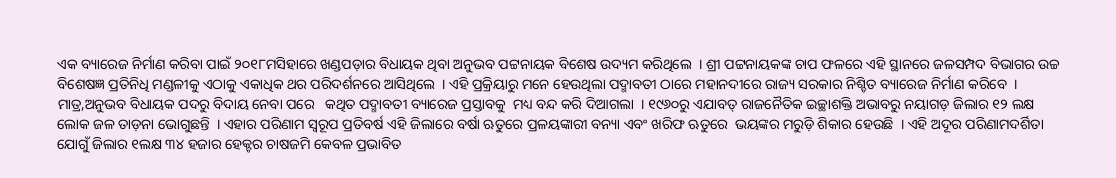ଏକ ବ୍ୟାରେଜ ନିର୍ମାଣ କରିବା ପାଇଁ ୨୦୧୮ମସିହାରେ ଖଣ୍ଡପଡ଼ାର ବିଧାୟକ ଥିବା ଅନୁଭବ ପଟ୍ଟନାୟକ ବିଶେଷ ଉଦ୍ୟମ କରିଥିଲେ  । ଶ୍ରୀ ପଟ୍ଟନାୟକଙ୍କ ଚାପ ଫଳରେ ଏହି ସ୍ଥାନରେ ଜଳସମ୍ପଦ ବିଭାଗର ଉଚ୍ଚ ବିଶେଷଜ୍ଞ ପ୍ରତିନିଧି ମଣ୍ଡଳୀକୁ ଏଠାକୁ ଏକାଧିକ ଥର ପରିଦର୍ଶନରେ ଆସିଥିଲେ  । ଏହି ପ୍ରକ୍ରିୟାରୁ ମନେ ହେଉଥିଲା ପଦ୍ମାବତୀ ଠାରେ ମହାନଦୀରେ ରାଜ୍ୟ ସରକାର ନିଶ୍ଚିତ ବ୍ୟାରେଜ ନିର୍ମାଣ କରିବେ  । ମାତ୍ର,ଅନୁଭବ ବିଧାୟକ ପଦରୁ ବିଦାୟ ନେବା ପରେ   କଥିତ ପଦ୍ମାବତୀ ବ୍ୟାରେଜ ପ୍ରସ୍ତାବକୁ  ମଧ୍ୟ ବନ୍ଦ କରି ଦିଆଗଲା  । ୧୯୬୦ରୁ ଏଯାବତ୍ ରାଜନୈତିକ ଇଚ୍ଛାଶକ୍ତି ଅଭାବରୁ ନୟାଗଡ଼ ଜିଲାର ୧୨ ଲକ୍ଷ ଲୋକ ଜଳ ତାଡ଼ନା ଭୋଗୁଛନ୍ତି  । ଏହାର ପରିଣାମ ସ୍ୱରୂପ ପ୍ରତିବର୍ଷ ଏହି ଜିଲାରେ ବର୍ଷା ଋତୁରେ ପ୍ରଳୟଙ୍କାରୀ ବନ୍ୟା ଏବଂ ଖରିଫ ଋତୁରେ  ଭୟଙ୍କର ମରୁଡ଼ି ଶିକାର ହେଉଛି  । ଏହି ଅଦୂର ପରିଣାମଦର୍ଶିତା ଯୋଗୁଁ ଜିଲାର ୧ଲକ୍ଷ ୩୪ ହଜାର ହେକ୍ଟର ଚାଷଜମି କେବଳ ପ୍ରଭାବିତ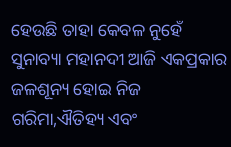ହେଉଛି ତାହା କେବଳ ନୁହେଁ ସୁନାବ୍ୟା ମହାନଦୀ ଆଜି ଏକପ୍ରକାର ଜଳଶୂନ୍ୟ ହୋଇ ନିଜ ଗରିମା,ଐତିହ୍ୟ ଏବଂ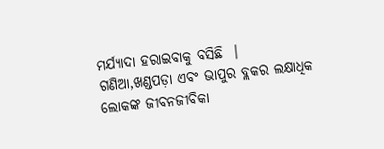ମର୍ଯ୍ୟାଦା ହରାଇବାକୁ ବସିଛି  । ଗଣିଆ,ଖଣ୍ଡପଡ଼ା ଏବଂ ଭାପୁର ବ୍ଲକର ଲକ୍ଷାଧିକ  ଲୋକଙ୍କ ଜୀବନଜୀବିକା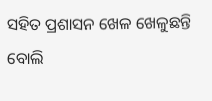ସହିତ ପ୍ରଶାସନ ଖେଳ ଖେଳୁଛନ୍ତି ବୋଲି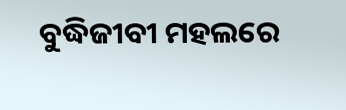ବୁଦ୍ଧିଜୀବୀ ମହଲରେ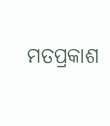ମତପ୍ରକାଶ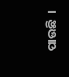ପାଉଛି  ।